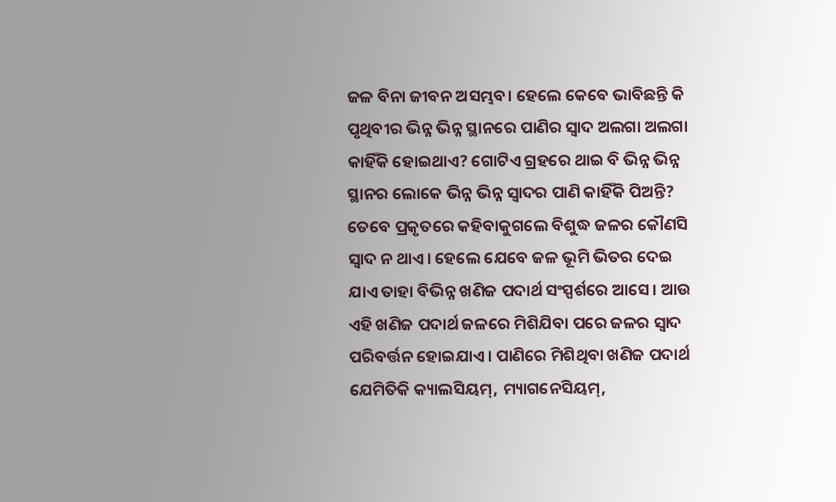ଜଳ ବିନା ଜୀବନ ଅସମ୍ଭବ। ହେଲେ କେବେ ଭାବିଛନ୍ତି କି ପୃଥିବୀର ଭିନ୍ନ ଭିନ୍ନ ସ୍ଥାନରେ ପାଣିର ସ୍ବାଦ ଅଲଗା ଅଲଗା କାହିଁକି ହୋଇଥାଏ? ଗୋଟିଏ ଗ୍ରହରେ ଥାଇ ବି ଭିନ୍ନ ଭିନ୍ନ ସ୍ଥାନର ଲୋକେ ଭିନ୍ନ ଭିନ୍ନ ସ୍ବାଦର ପାଣି କାହିଁକି ପିଅନ୍ତି?
ତେବେ ପ୍ରକୃତରେ କହିବାକୁଗଲେ ବିଶୁଦ୍ଧ ଜଳର କୌଣସି ସ୍ବାଦ ନ ଥାଏ। ହେଲେ ଯେବେ ଜଳ ଭୂମି ଭିତର ଦେଇ ଯାଏ ତାହା ବିଭିନ୍ନ ଖଣିଜ ପଦାର୍ଥ ସଂସ୍ପର୍ଶରେ ଆସେ। ଆଉ ଏହି ଖଣିଜ ପଦାର୍ଥ ଜଳରେ ମିଶିଯିବା ପରେ ଜଳର ସ୍ବାଦ ପରିବର୍ତ୍ତନ ହୋଇଯାଏ। ପାଣିରେ ମିଶିଥିବା ଖଣିଜ ପଦାର୍ଥ ଯେମିତିକି କ୍ୟାଲସିୟମ୍, ମ୍ୟାଗନେସିୟମ୍,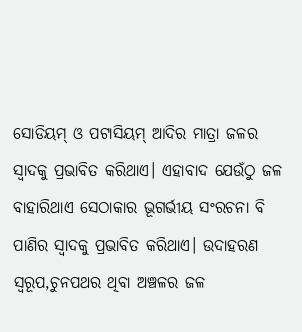ସୋଡିୟମ୍ ଓ ପଟାସିୟମ୍ ଆଦିର ମାତ୍ରା ଜଳର ସ୍ବାଦକୁ ପ୍ରଭାବିତ କରିଥାଏ। ଏହାବାଦ ଯେଉଁଠୁ ଜଳ ବାହାରିଥାଏ ସେଠାକାର ଭୂଗର୍ଭୀୟ ସଂରଚନା ବି ପାଣିର ସ୍ବାଦକୁ ପ୍ରଭାବିତ କରିଥାଏ। ଉଦାହରଣ ସ୍ବରୂପ,ଚୁନପଥର ଥିବା ଅଞ୍ଚଳର ଜଳ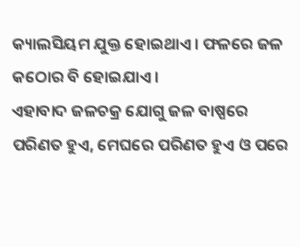କ୍ୟାଲସିୟମ ଯୁକ୍ତ ହୋଇଥାଏ। ଫଳରେ ଜଳ କଠୋର ବି ହୋଇଯାଏ।
ଏହାବାଦ ଜଳଚକ୍ର ଯୋଗୁ ଜଳ ବାଷ୍ପରେ ପରିଣତ ହୁଏ, ମେଘରେ ପରିଣତ ହୁଏ ଓ ପରେ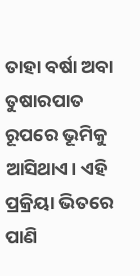ତାହା ବର୍ଷା ଅବା ତୁଷାରପାତ ରୂପରେ ଭୂମିକୁ ଆସିଥାଏ। ଏହି ପ୍ରକ୍ରିୟା ଭିତରେ ପାଣି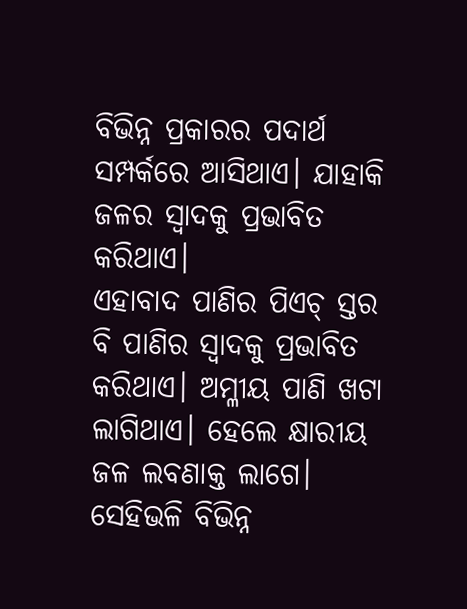ବିଭିନ୍ନ ପ୍ରକାରର ପଦାର୍ଥ ସମ୍ପର୍କରେ ଆସିଥାଏ। ଯାହାକି ଜଳର ସ୍ବାଦକୁ ପ୍ରଭାବିତ କରିଥାଏ।
ଏହାବାଦ ପାଣିର ପିଏଚ୍ ସ୍ତର ବି ପାଣିର ସ୍ବାଦକୁ ପ୍ରଭାବିତ କରିଥାଏ। ଅମ୍ଳୀୟ ପାଣି ଖଟା ଲାଗିଥାଏ। ହେଲେ କ୍ଷାରୀୟ ଜଳ ଲବଣାକ୍ତ ଲାଗେ। ସେହିଭଳି ବିଭିନ୍ନ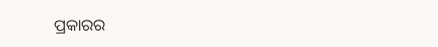ପ୍ରକାରର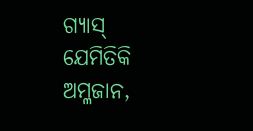ଗ୍ୟାସ୍ ଯେମିତିକି ଅମ୍ଳଜାନ,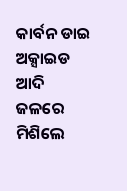କାର୍ବନ ଡାଇ ଅକ୍ସାଇଡ ଆଦି ଜଳରେ ମିଶିଲେ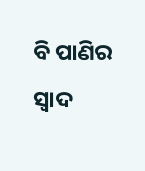ବି ପାଣିର ସ୍ବାଦ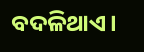ବଦଳିଥାଏ।